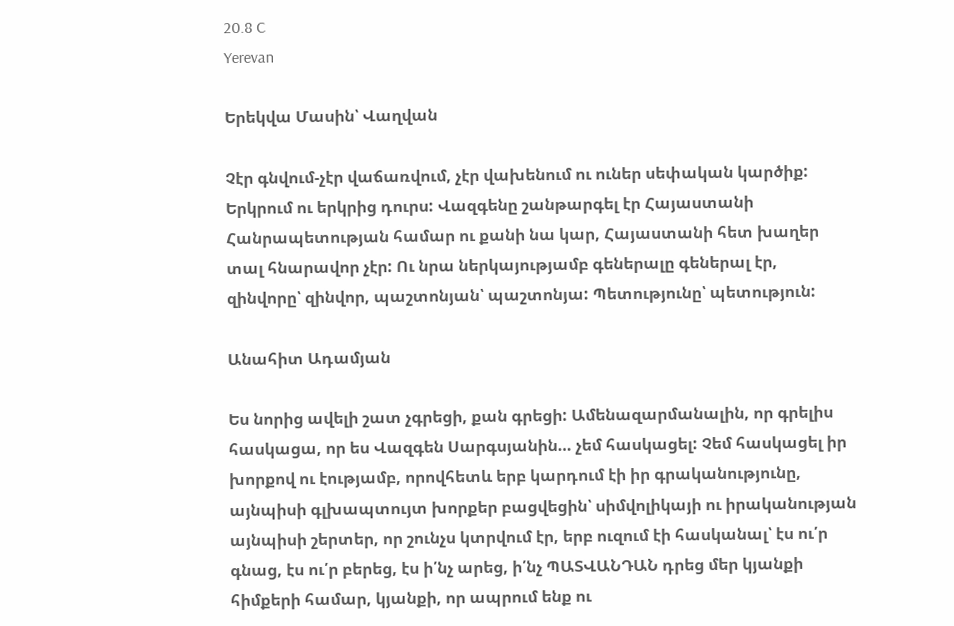20.8 C
Yerevan

Երեկվա Մասին՝ Վաղվան

Չէր գնվում-չէր վաճառվում, չէր վախենում ու ուներ սեփական կարծիք: Երկրում ու երկրից դուրս: Վազգենը շանթարգել էր Հայաստանի Հանրապետության համար ու քանի նա կար, Հայաստանի հետ խաղեր տալ հնարավոր չէր: Ու նրա ներկայությամբ գեներալը գեներալ էր, զինվորը՝ զինվոր, պաշտոնյան՝ պաշտոնյա: Պետությունը՝ պետություն:

Անահիտ Ադամյան

Ես նորից ավելի շատ չգրեցի, քան գրեցի: Ամենազարմանալին, որ գրելիս հասկացա, որ ես Վազգեն Սարգսյանին… չեմ հասկացել: Չեմ հասկացել իր խորքով ու էությամբ, որովհետև երբ կարդում էի իր գրականությունը, այնպիսի գլխապտույտ խորքեր բացվեցին՝ սիմվոլիկայի ու իրականության այնպիսի շերտեր, որ շունչս կտրվում էր, երբ ուզում էի հասկանալ՝ էս ու՛ր գնաց, էս ու՛ր բերեց, էս ի՛նչ արեց, ի՛նչ ՊԱՏՎԱՆԴԱՆ դրեց մեր կյանքի հիմքերի համար, կյանքի, որ ապրում ենք ու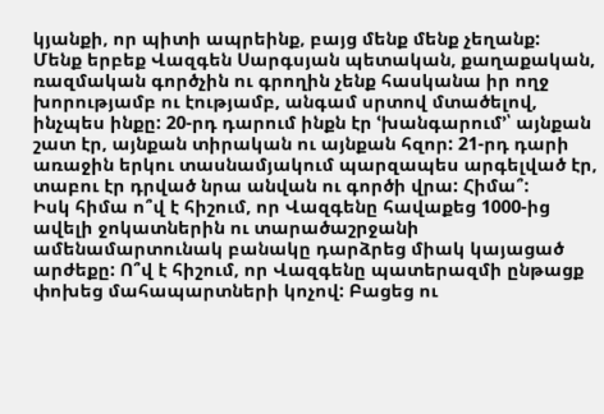կյանքի, որ պիտի ապրեինք, բայց մենք մենք չեղանք:
Մենք երբեք Վազգեն Սարգսյան պետական, քաղաքական, ռազմական գործչին ու գրողին չենք հասկանա իր ողջ խորությամբ ու էությամբ, անգամ սրտով մտածելով, ինչպես ինքը: 20-րդ դարում ինքն էր ՙխանգարում՚՝ այնքան շատ էր, այնքան տիրական ու այնքան հզոր: 21-րդ դարի առաջին երկու տասնամյակում պարզապես արգելված էր, տաբու էր դրված նրա անվան ու գործի վրա: Հիմա՞:
Իսկ հիմա ո՞վ է հիշում, որ Վազգենը հավաքեց 1000-ից ավելի ջոկատներին ու տարածաշրջանի ամենամարտունակ բանակը դարձրեց միակ կայացած արժեքը: Ո՞վ է հիշում, որ Վազգենը պատերազմի ընթացք փոխեց մահապարտների կոչով: Բացեց ու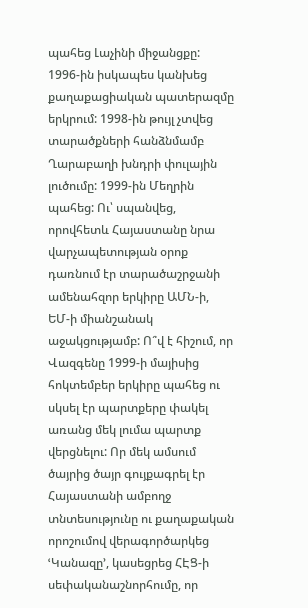պահեց Լաչինի միջանցքը: 1996-ին իսկապես կանխեց քաղաքացիական պատերազմը երկրում: 1998-ին թույլ չտվեց տարածքների հանձնմամբ Ղարաբաղի խնդրի փուլային լուծումը: 1999-ին Մեղրին պահեց: Ու՝ սպանվեց, որովհետև Հայաստանը նրա վարչապետության օրոք դառնում էր տարածաշրջանի ամենահզոր երկիրը ԱՄՆ‑ի, ԵՄ‑ի միանշանակ աջակցությամբ: Ո՞վ է հիշում, որ Վազգենը 1999‑ի մայիսից հոկտեմբեր երկիրը պահեց ու սկսել էր պարտքերը փակել առանց մեկ լումա պարտք վերցնելու: Որ մեկ ամսում ծայրից ծայր գույքագրել էր Հայաստանի ամբողջ տնտեսությունը ու քաղաքական որոշումով վերագործարկեց ՙԿանազը՚, կասեցրեց ՀԷՑ‑ի սեփականաշնորհումը, որ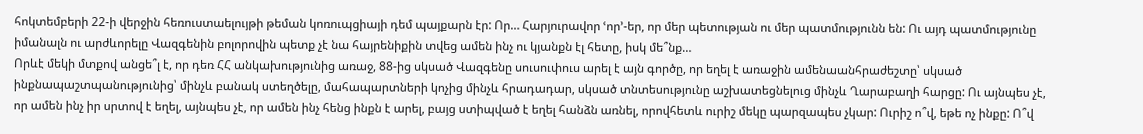հոկտեմբերի 22‑ի վերջին հեռուստաելույթի թեման կոռուպցիայի դեմ պայքարն էր: Որ… Հարյուրավոր ՙոր՚-եր, որ մեր պետության ու մեր պատմությունն են: Ու այդ պատմությունը իմանալն ու արժևորելը Վազգենին բոլորովին պետք չէ նա հայրենիքին տվեց ամեն ինչ ու կյանքն էլ հետը, իսկ մե՞նք…
Որևէ մեկի մտքով անցե՞լ է, որ դեռ ՀՀ անկախությունից առաջ, 88-ից սկսած Վազգենը սուսուփուս արել է այն գործը, որ եղել է առաջին ամենաանհրաժեշտը՝ սկսած ինքնապաշտպանությունից՝ մինչև բանակ ստեղծելը, մահապարտների կոչից մինչև հրադադար, սկսած տնտեսությունը աշխատեցնելուց մինչև Ղարաբաղի հարցը: Ու այնպես չէ, որ ամեն ինչ իր սրտով է եղել, այնպես չէ, որ ամեն ինչ հենց ինքն է արել, բայց ստիպված է եղել հանձն առնել, որովհետև ուրիշ մեկը պարզապես չկար: Ուրիշ ո՞վ, եթե ոչ ինքը: Ո՞վ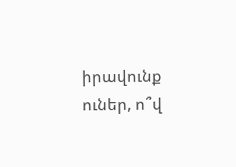իրավունք ուներ, ո՞վ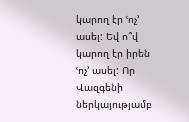կարող էր ՙոչ՚ ասել: Եվ ո՞վ կարող էր իրեն ՙոչ՚ ասել: Որ Վազգենի ներկայությամբ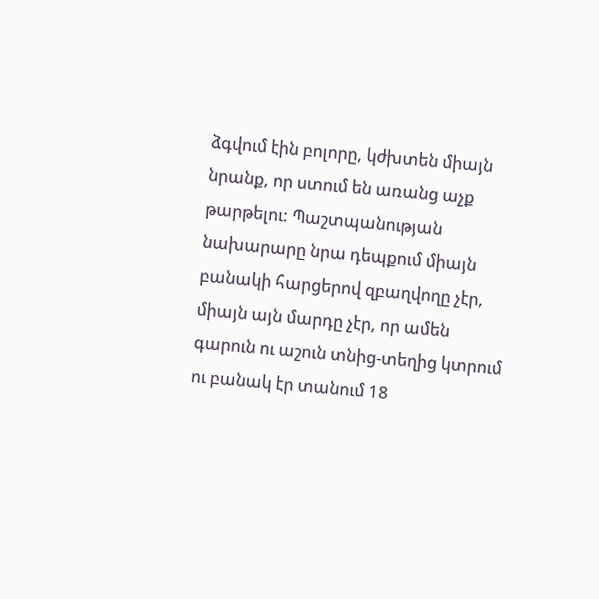ձգվում էին բոլորը, կժխտեն միայն նրանք, որ ստում են առանց աչք թարթելու: Պաշտպանության նախարարը նրա դեպքում միայն բանակի հարցերով զբաղվողը չէր, միայն այն մարդը չէր, որ ամեն գարուն ու աշուն տնից-տեղից կտրում ու բանակ էր տանում 18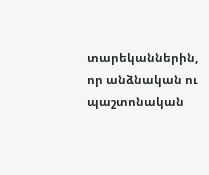տարեկաններին, որ անձնական ու պաշտոնական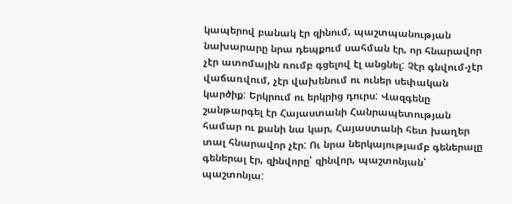կապերով բանակ էր զինում, պաշտպանության նախարարը նրա դեպքում սահման էր, որ հնարավոր չէր ատոմային ռումբ գցելով էլ անցնել: Չէր գնվում-չէր վաճառվում, չէր վախենում ու ուներ սեփական կարծիք: Երկրում ու երկրից դուրս: Վազգենը շանթարգել էր Հայաստանի Հանրապետության համար ու քանի նա կար, Հայաստանի հետ խաղեր տալ հնարավոր չէր: Ու նրա ներկայությամբ գեներալը գեներալ էր, զինվորը՝ զինվոր, պաշտոնյան՝ պաշտոնյա: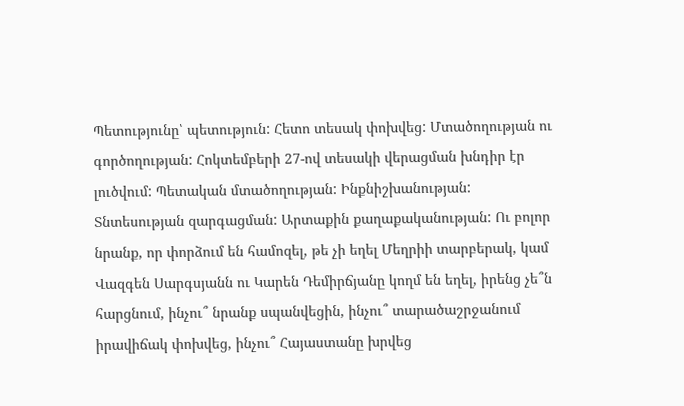Պետությունը՝ պետություն: Հետո տեսակ փոխվեց: Մտածողության ու գործողության: Հոկտեմբերի 27-ով տեսակի վերացման խնդիր էր լուծվում: Պետական մտածողության: Ինքնիշխանության: Տնտեսության զարգացման: Արտաքին քաղաքականության: Ու բոլոր նրանք, որ փորձում են համոզել, թե չի եղել Մեղրիի տարբերակ, կամ Վազգեն Սարգսյանն ու Կարեն Դեմիրճյանը կողմ են եղել, իրենց չե՞ն հարցնում, ինչու՞ նրանք սպանվեցին, ինչու՞ տարածաշրջանում իրավիճակ փոխվեց, ինչու՞ Հայաստանը խրվեց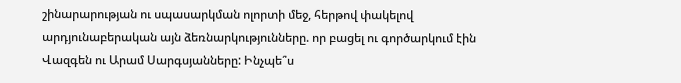շինարարության ու սպասարկման ոլորտի մեջ, հերթով փակելով արդյունաբերական այն ձեռնարկությունները. որ բացել ու գործարկում էին Վազգեն ու Արամ Սարգսյանները: Ինչպե՞ս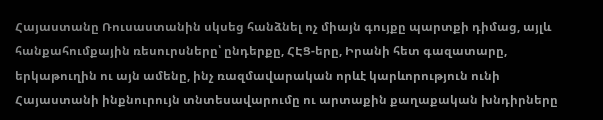Հայաստանը Ռուսաստանին սկսեց հանձնել ոչ միայն գույքը պարտքի դիմաց, այլև հանքահումքային ռեսուրսները՝ ընդերքը, ՀԷՑ-երը, Իրանի հետ գազատարը, երկաթուղին ու այն ամենը, ինչ ռազմավարական որևէ կարևորություն ունի Հայաստանի ինքնուրույն տնտեսավարումը ու արտաքին քաղաքական խնդիրները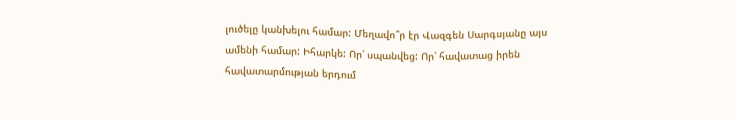լուծելը կանխելու համար: Մեղավո՞ր էր Վազգեն Սարգսյանը այս ամենի համար: Իհարկե: Որ՝ սպանվեց: Որ՝ հավատաց իրեն հավատարմության երդում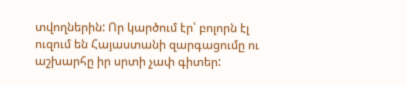տվողներին: Որ կարծում էր՝ բոլորն էլ ուզում են Հայաստանի զարգացումը ու աշխարհը իր սրտի չափ գիտեր: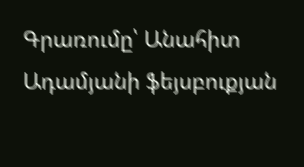Գրառումը՝ Անահիտ Ադամյանի ֆեյսբուքյան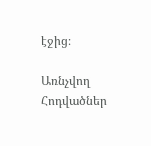էջից։

Առնչվող Հոդվածներ